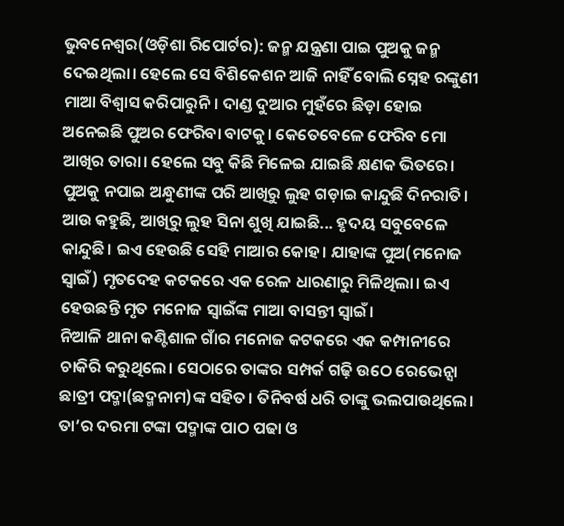ଭୁବନେଶ୍ୱର(ଓଡ଼ିଶା ରିପୋର୍ଟର): ଜନ୍ମ ଯନ୍ତ୍ରଣା ପାଇ ପୁଅକୁ ଜନ୍ମ ଦେଇଥିଲା। ହେଲେ ସେ ବିଶିକେଶନ ଆଜି ନାହିଁ ବୋଲି ସ୍ନେହ ରଙ୍କୁଣୀ ମାଆ ବିଶ୍ୱାସ କରିପାରୁନି। ଦାଣ୍ଡ ଦୁଆର ମୁହଁରେ ଛିଡ଼ା ହୋଇ ଅନେଇଛି ପୁଅର ଫେରିବା ବାଟକୁ। କେତେବେଳେ ଫେରିବ ମୋ ଆଖିର ତାରା। ହେଲେ ସବୁ କିଛି ମିଳେଇ ଯାଇଛି କ୍ଷଣକ ଭିତରେ। ପୁଅକୁ ନପାଇ ଅନ୍ଧୁଣୀଙ୍କ ପରି ଆଖିରୁ ଲୁହ ଗଡ଼ାଇ କାନ୍ଦୁଛି ଦିନରାତି। ଆଉ କହୁଛି, ଆଖିରୁ ଲୁହ ସିନା ଶୁଖି ଯାଇଛି... ହୃଦୟ ସବୁବେଳେ କାନ୍ଦୁଛି। ଇଏ ହେଉଛି ସେହି ମାଆର କୋହ। ଯାହାଙ୍କ ପୁଅ(ମନୋଜ ସ୍ୱାଇଁ) ମୃତଦେହ କଟକରେ ଏକ ରେଳ ଧାରଣାରୁ ମିଳିଥିଲା। ଇଏ ହେଉଛନ୍ତି ମୃତ ମନୋଜ ସ୍ୱାଇଁଙ୍କ ମାଆ ବାସନ୍ତୀ ସ୍ୱାଇଁ।
ନିଆଳି ଥାନା କଣ୍ଟିଶାଳ ଗାଁର ମନୋଜ କଟକରେ ଏକ କମ୍ପାନୀରେ ଚାକିରି କରୁଥିଲେ। ସେଠାରେ ତାଙ୍କର ସମ୍ପର୍କ ଗଢ଼ି ଉଠେ ରେଭେନ୍ସା ଛାତ୍ରୀ ପଦ୍ମା(ଛଦ୍ମନାମ)ଙ୍କ ସହିତ। ତିନିବର୍ଷ ଧରି ତାଙ୍କୁ ଭଲପାଉଥିଲେ। ତା’ର ଦରମା ଟଙ୍କା ପଦ୍ମାଙ୍କ ପାଠ ପଢା ଓ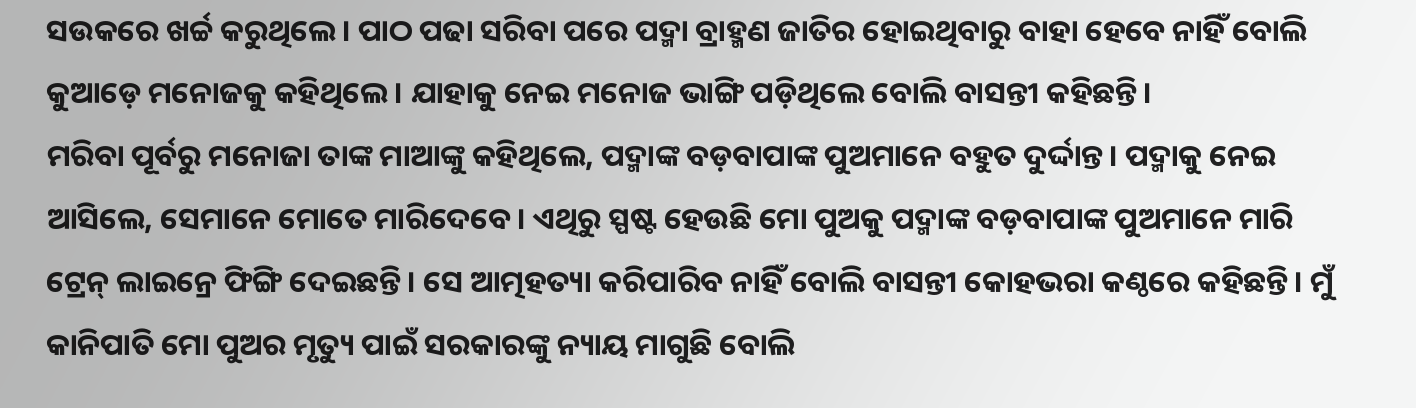ସଉକରେ ଖର୍ଚ୍ଚ କରୁଥିଲେ। ପାଠ ପଢା ସରିବା ପରେ ପଦ୍ମା ବ୍ରାହ୍ମଣ ଜାତିର ହୋଇଥିବାରୁ ବାହା ହେବେ ନାହିଁ ବୋଲି କୁଆଡ଼େ ମନୋଜକୁ କହିଥିଲେ। ଯାହାକୁ ନେଇ ମନୋଜ ଭାଙ୍ଗି ପଡ଼ିଥିଲେ ବୋଲି ବାସନ୍ତୀ କହିଛନ୍ତି।
ମରିବା ପୂର୍ବରୁ ମନୋଜା ତାଙ୍କ ମାଆଙ୍କୁ କହିଥିଲେ, ପଦ୍ମାଙ୍କ ବଡ଼ବାପାଙ୍କ ପୁଅମାନେ ବହୁତ ଦୁର୍ଦ୍ଦାନ୍ତ। ପଦ୍ମାକୁ ନେଇ ଆସିଲେ, ସେମାନେ ମୋତେ ମାରିଦେବେ। ଏଥିରୁ ସ୍ପଷ୍ଟ ହେଉଛି ମୋ ପୁଅକୁ ପଦ୍ମାଙ୍କ ବଡ଼ବାପାଙ୍କ ପୁଅମାନେ ମାରି ଟ୍ରେନ୍ ଲାଇନ୍ରେ ଫିଙ୍ଗି ଦେଇଛନ୍ତି। ସେ ଆତ୍ମହତ୍ୟା କରିପାରିବ ନାହିଁ ବୋଲି ବାସନ୍ତୀ କୋହଭରା କଣ୍ଠରେ କହିଛନ୍ତି। ମୁଁ କାନିପାତି ମୋ ପୁଅର ମୃତ୍ୟୁ ପାଇଁ ସରକାରଙ୍କୁ ନ୍ୟାୟ ମାଗୁଛି ବୋଲି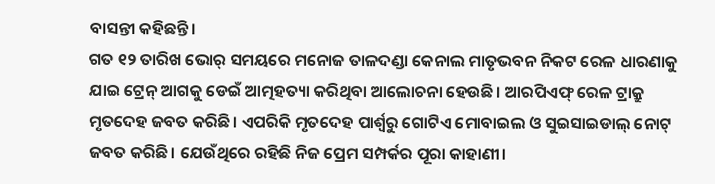ବାସନ୍ତୀ କହିଛନ୍ତି।
ଗତ ୧୨ ତାରିଖ ଭୋର୍ ସମୟରେ ମନୋଜ ତାଳଦଣ୍ଡା କେନାଲ ମାତୃଭବନ ନିକଟ ରେଳ ଧାରଣାକୁ ଯାଇ ଟ୍ରେନ୍ ଆଗକୁ ଡେଇଁ ଆତ୍ମହତ୍ୟା କରିଥିବା ଆଲୋଚନା ହେଉଛି। ଆରପିଏଫ୍ ରେଳ ଟ୍ରାକ୍ରୁ ମୃତଦେହ ଜବତ କରିଛି। ଏପରିକି ମୃତଦେହ ପାର୍ଶ୍ୱରୁ ଗୋଟିଏ ମୋବାଇଲ ଓ ସୁଇସାଇଡାଲ୍ ନୋଟ୍ ଜବତ କରିଛି। ଯେଉଁଥିରେ ରହିଛି ନିଜ ପ୍ରେମ ସମ୍ପର୍କର ପୂରା କାହାଣୀ।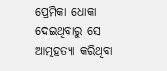ପ୍ରେମିକା ଧୋକା ଦେଇଥିବାରୁ ସେ ଆତ୍ମହତ୍ୟା କରିଥିବା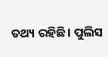ତଥ୍ୟ ରହିଛି। ପୁଲିସ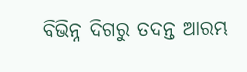ବିଭିନ୍ନ ଦିଗରୁ ତଦନ୍ତ ଆରମ୍ଭ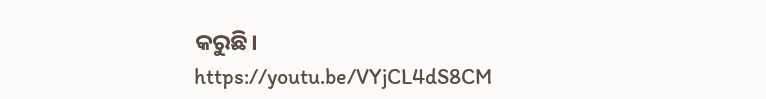କରୁଛି।
https://youtu.be/VYjCL4dS8CM